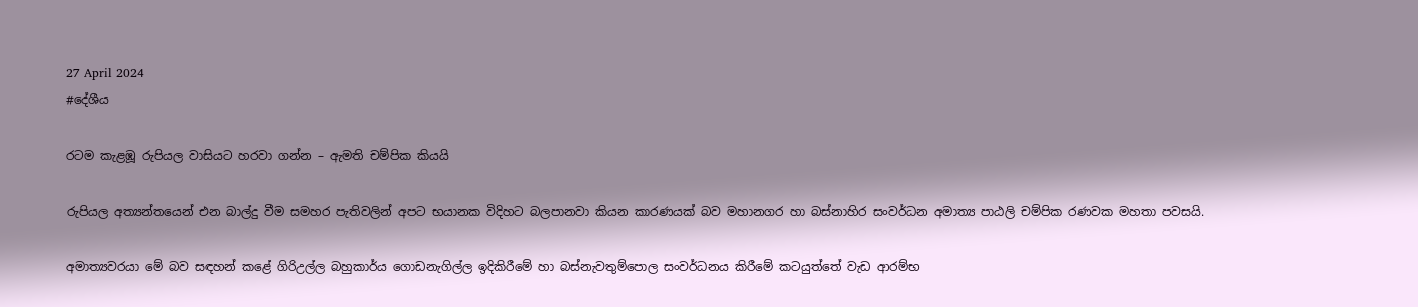27 April 2024
#දේශීය

රටම කැළඹූ රුපියල වාසියට හරවා ගන්න – ඇමති චම්පික කියයි

රුපියල අත්‍යන්තයෙන් එන බාල්දු වීම සමහර පැතිවලින් අපට භයානක විදිහට බලපානවා කියන කාරණයක් බව මහානගර හා බස්නාහිර සංවර්ධන අමාත්‍ය පාඨලි චම්පික රණවක මහතා පවසයි.

අමාත්‍යවරයා මේ බව සඳහන් කළේ ගිරිඋල්ල බහුකාර්ය ගොඩනැගිල්ල ඉදිකිරීමේ හා බස්නැවතුම්පොල සංවර්ධනය කිරීමේ කටයුත්තේ වැඩ ආරම්භ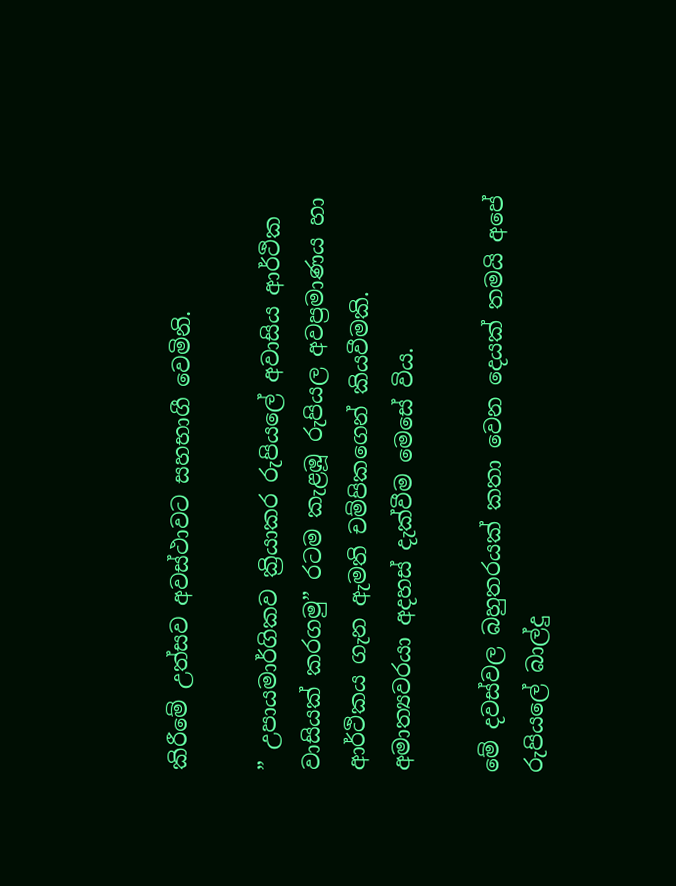කිරීමේ උත්සව අවස්ථාවට සහභාගී වෙමිනි.

” උපායමාර්ගිකව ක්‍රියාකර රුපියලේ අවාසිය ආර්ථික වාසියක් කරගමු” රටම කැළඹූ රුපියල අවප්‍රමාණය හා ආර්ථිකය ගැන ඇමති චම්පිකගෙන් කියවීමකි. අමාත්‍යවරයා අදහස් දැක්වීම මෙසේ විය.

මේ දවස්වල බහුතරයක් කතා වෙන දෙයක් තමයි අපේ රුපියලේ බාල්දු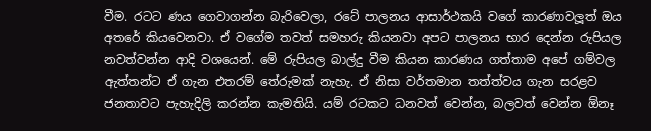වීම. රටට ණය ගෙවාගන්න බැරිවෙලා, රටේ පාලනය ආසාර්ථකයි වගේ කාරණාවලූත් ඔය අතරේ කියවෙනවා. ඒ වගේම තවත් සමහරු කියනවා අපට පාලනය භාර දෙන්න රුපියල නවත්වන්න ආදි වශයෙන්. මේ රුපියල බාල්දු වීම කියන කාරණය ගත්තාම අපේ ගම්වල ඇත්තන්ට ඒ ගැන එතරම් තේරුමක් නැහැ. ඒ නිසා වර්තමාන තත්ත්වය ගැන සරළව ජනතාවට පැහැදිලි කරන්න කැමතියි. යම් රටකට ධනවත් වෙන්න, බලවත් වෙන්න ඕනෑ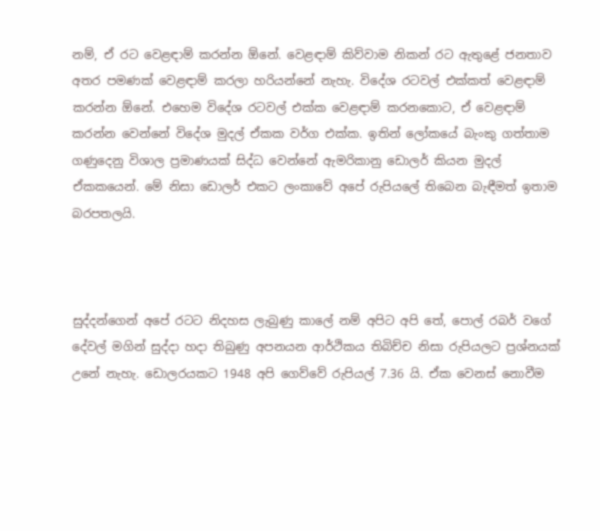නම්, ඒ රට වෙළඳාම් කරන්න ඕනේ. වෙළඳාම් කිව්වාම නිකන් රට ඇතුළේ ජනතාව අතර පමණක් වෙළඳාම් කරලා හරියන්නේ නැහැ. විදේශ රටවල් එක්කත් වෙළඳාම් කරන්න ඕනේ. එහෙම විදේශ රටවල් එක්ක වෙළඳාම් කරනකොට, ඒ වෙළඳාම් කරන්න වෙන්නේ විදේශ මුදල් ඒකක වර්ග එක්ක. ඉතින් ලෝකයේ බැංකු ගත්තාම ගණුදෙනු විශාල ප්‍රමාණයක් සිද්ධ වෙන්නේ ඇමරිකානු ඩොලර් කියන මුදල් ඒකකයෙන්. මේ නිසා ඩොලර් එකට ලංකාවේ අපේ රුපියලේ තිබෙන බැඳීමත් ඉතාම බරපතලයි.



සුද්දන්ගෙන් අපේ රටට නිදහස ලැබුණු කාලේ නම් අපිට අපි තේ, පොල් රබර් වගේ දේවල් මගින් සුද්දා හදා තිබුණු අපනයන ආර්ථිකය තිබිච්ච නිසා රුපියලට ප්‍රශ්නයක් උනේ නැහැ. ඩොලරයකට 1948 අපි ගෙව්වේ රුපියල් 7.36 යි. ඒක වෙනස් නොවීම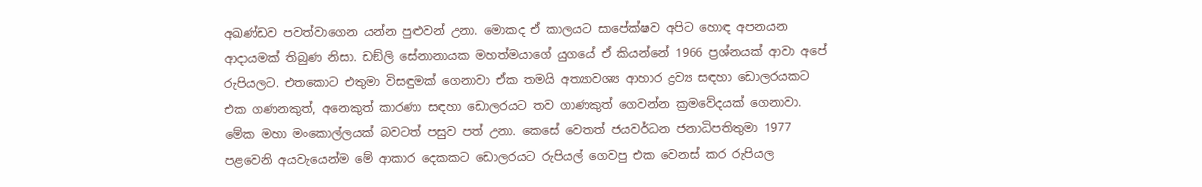අඛණ්ඩව පවත්වාගෙන යන්න පුළුවන් උනා. මොකද ඒ කාලයට සාපේක්ෂව අපිට හොඳ අපනයන ආදායමක් තිබුණ නිසා. ඩඞ්ලි සේනානායක මහත්මයාගේ යුගයේ ඒ කියන්නේ 1966 ප්‍රශ්නයක් ආවා අපේ රුපියලට. එතකොට එතුමා විසඳුමක් ගෙනාවා ඒක තමයි අත්‍යාවශ්‍ය ආහාර ද්‍රව්‍ය සඳහා ඩොලරයකට එක ගණනකුත්, අනෙකුත් කාරණා සඳහා ඩොලරයට තව ගාණකුත් ගෙවන්න ක්‍රමවේදයක් ගෙනාවා. මේක මහා මංකොල්ලයක් බවටත් පසුව පත් උනා. කෙසේ වෙතත් ජයවර්ධන ජනාධිපතිතුමා 1977 පළවෙනි අයවැයෙන්ම මේ ආකාර දෙකකට ඩොලරයට රුපියල් ගෙවපු එක වෙනස් කර රුපියල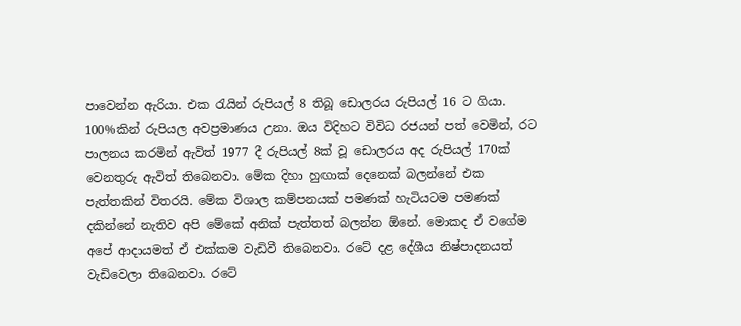පාවෙන්න ඇරියා. එක රැයින් රුපියල් 8 තිබූ ඩොලරය රුපියල් 16 ට ගියා. 100%කින් රුපියල අවප්‍රමාණය උනා. ඔය විදිහට විවිධ රජයන් පත් වෙමින්, රට පාලනය කරමින් ඇවිත් 1977 දී රුපියල් 8ක් වූ ඩොලරය අද රුපියල් 170ක් වෙනතුරු ඇවිත් තිබෙනවා. මේක දිහා හුඟාක් දෙනෙක් බලන්නේ එක පැත්තකින් විතරයි. මේක විශාල කම්පනයක් පමණක් හැටියටම පමණක් දකින්නේ නැතිව අපි මේකේ අනික් පැත්තත් බලන්න ඕනේ. මොකද ඒ වගේම අපේ ආදායමත් ඒ එක්කම වැඩිවී තිබෙනවා. රටේ දළ දේශීය නිෂ්පාදනයත් වැඩිවෙලා තිබෙනවා. රටේ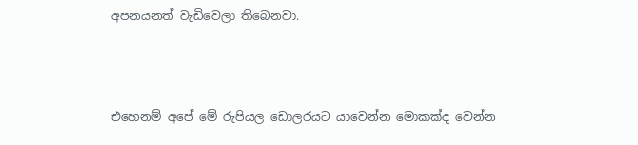අපනයනත් වැඩිවෙලා තිබෙනවා.



එහෙනම් අපේ මේ රුපියල ඩොලරයට යාවෙන්න මොකක්ද වෙන්න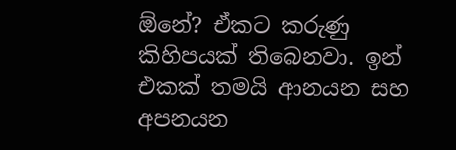ඕනේ? ඒකට කරුණු කිහිපයක් තිබෙනවා. ඉන් එකක් තමයි ආනයන සහ අපනයන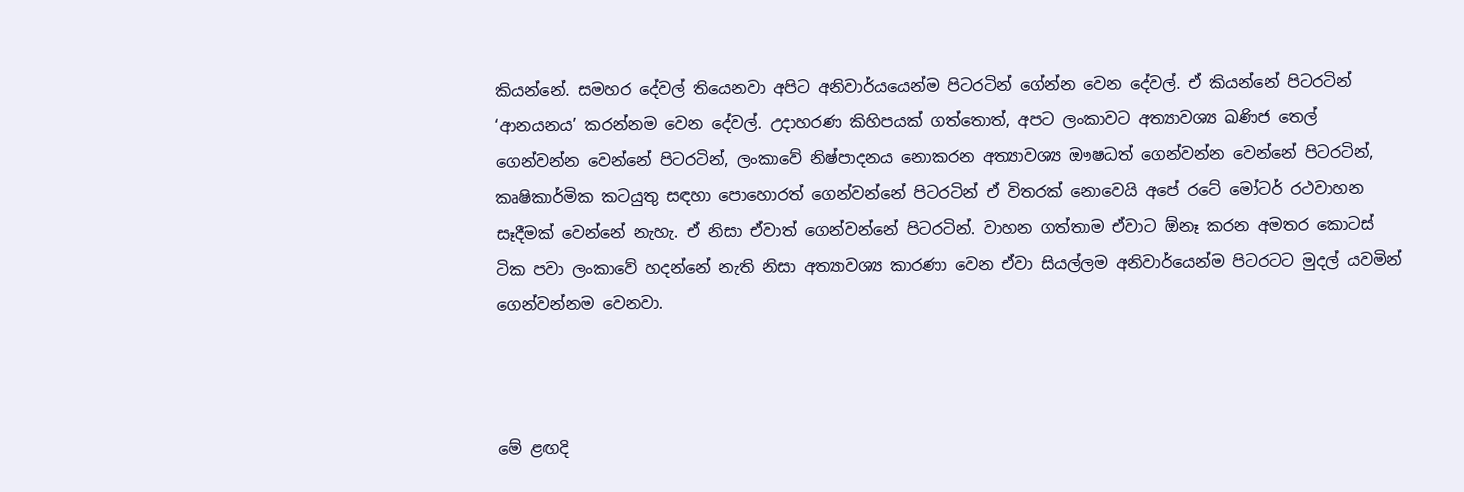කියන්නේ. සමහර දේවල් තියෙනවා අපිට අනිවාර්යයෙන්ම පිටරටින් ගේන්න වෙන දේවල්. ඒ කියන්නේ පිටරටින් ‘ආනයනය’ කරන්නම වෙන දේවල්. උදාහරණ කිහිපයක් ගත්තොත්, අපට ලංකාවට අත්‍යාවශ්‍ය ඛණිජ තෙල් ගෙන්වන්න වෙන්නේ පිටරටින්, ලංකාවේ නිෂ්පාදනය නොකරන අත්‍යාවශ්‍ය ඖෂධත් ගෙන්වන්න වෙන්නේ පිටරටින්, කෘෂිකාර්මික කටයුතු සඳහා පොහොරත් ගෙන්වන්නේ පිටරටින් ඒ විතරක් නොවෙයි අපේ රටේ මෝටර් රථවාහන සෑදීමක් වෙන්නේ නැහැ. ඒ නිසා ඒවාත් ගෙන්වන්නේ පිටරටින්. වාහන ගත්තාම ඒවාට ඕනෑ කරන අමතර කොටස් ටික පවා ලංකාවේ හදන්නේ නැති නිසා අත්‍යාවශ්‍ය කාරණා වෙන ඒවා සියල්ලම අනිවාර්යෙන්ම පිටරටට මුදල් යවමින් ගෙන්වන්නම වෙනවා.



මේ ළඟදි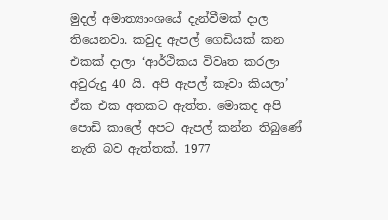මුදල් අමාත්‍යාංශයේ දැන්වීමක් දාල තියෙනවා. කවුද ඇපල් ගෙඩියක් කන එකක් දාලා ‘ආර්ථිකය විවෘත කරලා අවුරුදු 40 යි. අපි ඇපල් කෑවා කියලා’ ඒක එක අතකට ඇත්ත. මොකද අපි පොඩි කාලේ අපට ඇපල් කන්න තිබුණේ නැති බව ඇත්තක්. 1977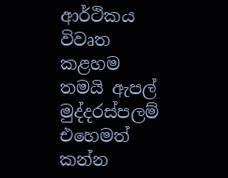ආර්ථිකය විවෘත කළහම තමයි ඇපල් මුද්දරස්පලම් එහෙමත් කන්න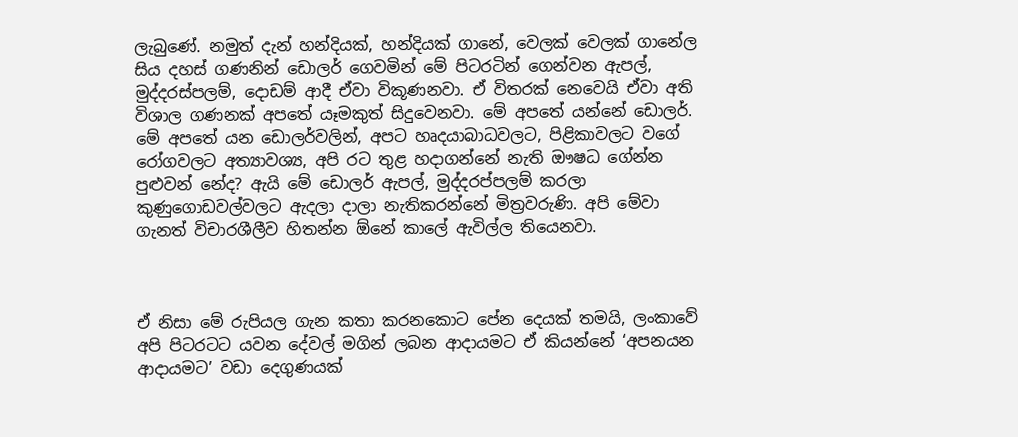ලැබුණේ. නමුත් දැන් හන්දියක්, හන්දියක් ගානේ, වෙලක් වෙලක් ගානේල සිය දහස් ගණනින් ඩොලර් ගෙවමින් මේ පිටරටින් ගෙන්වන ඇපල්, මුද්දරස්පලම්, දොඩම් ආදී ඒවා විකූණනවා. ඒ විතරක් නෙවෙයි ඒවා අති විශාල ගණනක් අපතේ යෑමකුත් සිදුවෙනවා. මේ අපතේ යන්නේ ඩොලර්. මේ අපතේ යන ඩොලර්වලින්, අපට හෘදයාබාධවලට, පිළිකාවලට වගේ රෝගවලට අත්‍යාවශ්‍ය, අපි රට තුළ හදාගන්නේ නැති ඖෂධ ගේන්න පුළුවන් නේද? ඇයි මේ ඩොලර් ඇපල්, මුද්දරප්පලම් කරලා කුණුගොඩවල්වලට ඇදලා දාලා නැතිකරන්නේ මිත්‍රවරුණි. අපි මේවා ගැනත් විචාරශීලීව හිතන්න ඕනේ කාලේ ඇවිල්ල තියෙනවා.



ඒ නිසා මේ රුපියල ගැන කතා කරනකොට පේන දෙයක් තමයි, ලංකාවේ අපි පිටරටට යවන දේවල් මගින් ලබන ආදායමට ඒ කියන්නේ ‘අපනයන ආදායමට’ වඩා දෙගුණයක්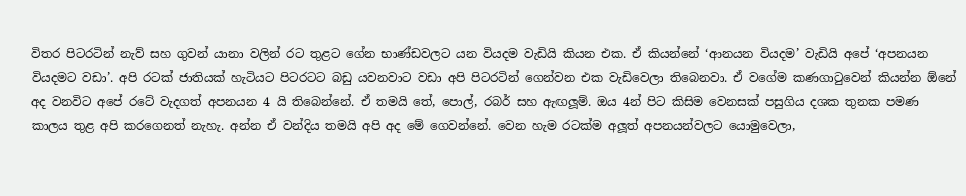විතර පිටරටින් නැව් සහ ගුවන් යානා වලින් රට තුළට ගේන භාණ්ඩවලට යන වියදම වැඩියි කියන එක. ඒ කියන්නේ ‘ආනයන වියදම’ වැඩියි අපේ ‘අපනයන වියදමට වඩා’. අපි රටක් ජාතියක් හැටියට පිටරටට බඩු යවනවාට වඩා අපි පිටරටින් ගෙන්වන එක වැඩිවෙලා තිබෙනවා. ඒ වගේම කණගාටුවෙන් කියන්න ඕනේ අද වනවිට අපේ රටේ වැදගත් අපනයන 4 යි තිබෙන්නේ. ඒ තමයි තේ, පොල්, රබර් සහ ඇඟලූම්. ඔය 4න් පිට කිසිම වෙනසක් පසුගිය දශක තුනක පමණ කාලය තුළ අපි කරගෙනත් නැහැ. අන්න ඒ වන්දිය තමයි අපි අද මේ ගෙවන්නේ. වෙන හැම රටක්ම අලූත් අපනයන්වලට යොමුවෙලා,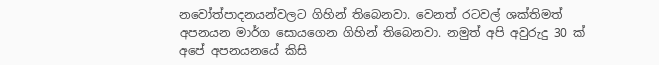නවෝත්පාදනයන්වලට ගිහින් තිබෙනවා. වෙනත් රටවල් ශක්තිමත් අපනයන මාර්ග සොයගෙන ගිහින් තිබෙනවා. නමුත් අපි අවුරුදු 30 ක් අපේ අපනයනයේ කිසි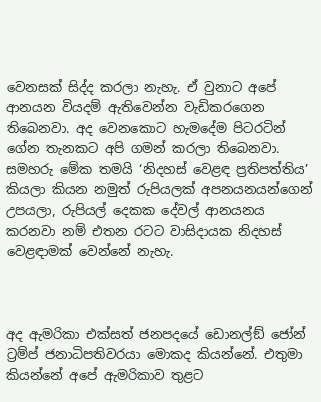වෙනසක් සිද්ද කරලා නැහැ. ඒ වුනාට අපේ ආනයන වියදම් ඇතිවෙන්න වැඩිකරගෙන තිබෙනවා. අද වෙනකොට හැමදේම පිටරටින් ගේන තැනකට අපි ගමන් කරලා තිබෙනවා. සමහරු මේක තමයි ‘නිදහස් වෙළඳ ප්‍රතිපත්තිය’ කියලා කියන නමුත් රුපියලක් අපනයනයන්ගෙන් උපයලා, රුපියල් දෙකක දේවල් ආනයනය කරනවා නම් එතන රටට වාසිදායක නිදහස් වෙළඳාමක් වෙන්නේ නැහැ.



අද ඇමරිකා එක්සත් ජනපදයේ ඩොනල්ඞ් ජෝන් ට්‍රම්ප් ජනාධිපතිවරයා මොකද කියන්නේ. එතුමා කියන්නේ අපේ ඇමරිකාව තුළට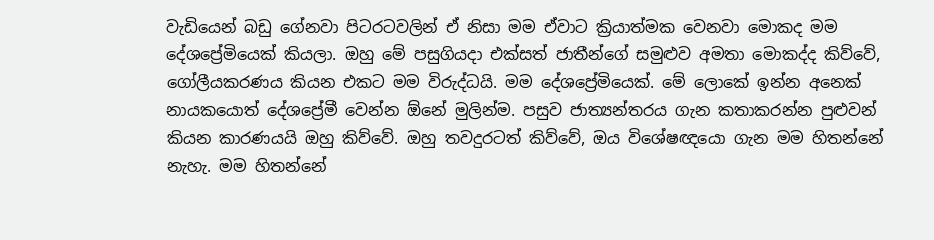වැඩියෙන් බඩු ගේනවා පිටරටවලින් ඒ නිසා මම ඒවාට ක්‍රියාත්මක වෙනවා මොකද මම දේශප්‍රේමියෙක් කියලා. ඔහු මේ පසුගියදා එක්සත් ජාතීන්ගේ සමුළුව අමතා මොකද්ද කිව්වේ, ගෝලීයකරණය කියන එකට මම විරුද්ධයි. මම දේශප්‍රේමියෙක්. මේ ලොකේ ඉන්න අනෙක් නායකයොත් දේශප්‍රේමී වෙන්න ඕනේ මුලින්ම. පසුව ජාත්‍යන්තරය ගැන කතාකරන්න පුළුවන් කියන කාරණයයි ඔහු කිව්වේ. ඔහු තවදුරටත් කිව්වේ, ඔය විශේෂඥයො ගැන මම හිතන්නේ නැහැ. මම හිතන්නේ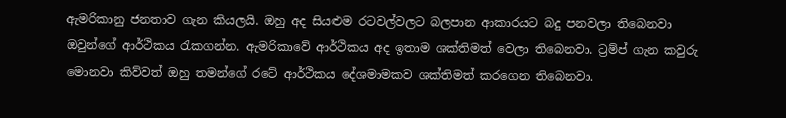ඇමරිකානු ජනතාව ගැන කියලයි. ඔහු අද සියළුම රටවල්වලට බලපාන ආකාරයට බදු පනවලා තිබෙනවා ඔවුන්ගේ ආර්ථිකය රැකගන්න. ඇමරිකාවේ ආර්ථිකය අද ඉතාම ශක්තිමත් වෙලා තිබෙනවා. ට්‍රම්ප් ගැන කවුරු මොනවා කිව්වත් ඔහු තමන්ගේ රටේ ආර්ථිකය දේශමාමකව ශක්තිමත් කරගෙන තිබෙනවා.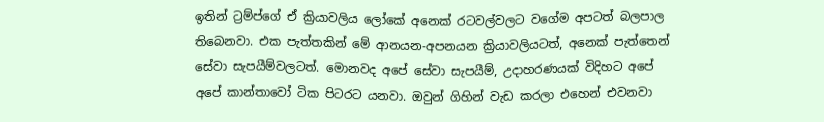ඉතින් ට්‍රම්ප්ගේ ඒ ක්‍රියාවලිය ලෝකේ අනෙක් රටවල්වලට වගේම අපටත් බලපාල තිබෙනවා. එක පැත්තකින් මේ ආනයන-අපනයන ක්‍රියාවලියටත්, අනෙක් පැත්තෙන් සේවා සැපයීම්වලටත්. මොනවද අපේ සේවා සැපයීම්, උදාහරණයක් විදිහට අපේ අපේ කාන්තාවෝ ටික පිටරට යනවා. ඔවුන් ගිහින් වැඩ කරලා එහෙන් එවනවා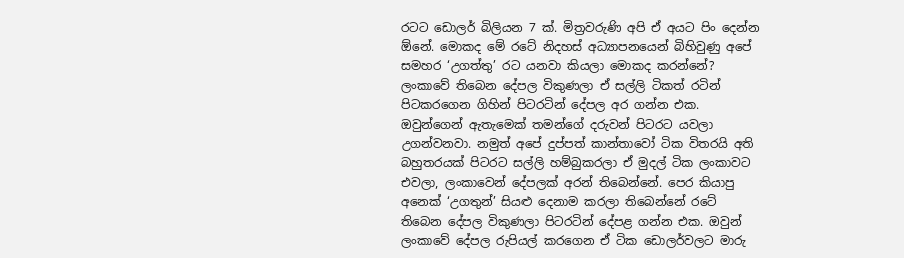රටට ඩොලර් බිලියන 7 ක්. මිත්‍රවරුණි අපි ඒ අයට පිං දෙන්න ඕනේ. මොකද මේ රටේ නිදහස් අධ්‍යාපනයෙන් බිහිවුණු අපේ සමහර ‘උගත්තු’ රට යනවා කියලා මොකද කරන්නේ? ලංකාවේ තිබෙන දේපල විකුණලා ඒ සල්ලි ටිකත් රටින් පිටකරගෙන ගිහින් පිටරටින් දේපල අර ගන්න එක. ඔවුන්ගෙන් ඇතැමෙක් තමන්ගේ දරුවන් පිටරට යවලා උගන්වනවා. නමුත් අපේ දුප්පත් කාන්තාවෝ ටික විතරයි අති බහුතරයක් පිටරට සල්ලි හම්බුකරලා ඒ මුදල් ටික ලංකාවට එවලා, ලංකාවෙන් දේපලක් අරන් තිබෙන්නේ. පෙර කියාපු අනෙක් ‘උගතුන්’ සියළු දෙනාම කරලා තිබෙන්නේ රටේ තිබෙන දේපල විකුණලා පිටරටින් දේපළ ගන්න එක. ඔවුන් ලංකාවේ දේපල රුපියල් කරගෙන ඒ ටික ඩොලර්වලට මාරු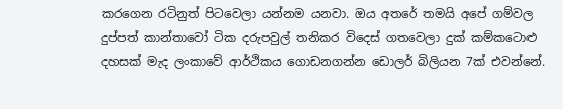කරගෙන රටිනුත් පිටවෙලා යන්නම යනවා. ඔය අතරේ තමයි අපේ ගම්වල දුප්පත් කාන්තාවෝ ටික දරුපවුල් තනිකර විදෙස් ගතවෙලා දුක් කම්කටොළු දහසක් මැද ලංකාවේ ආර්ථිකය ගොඩනගන්න ඩොලර් බිලියන 7ක් එවන්නේ.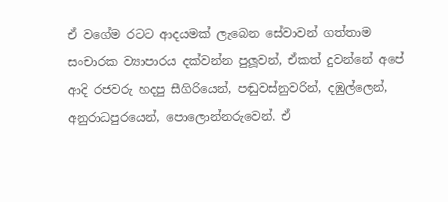ඒ වගේම රටට ආදයමක් ලැබෙන සේවාවන් ගත්තාම සංචාරක ව්‍යාපාරය දක්වන්න පුලූවන්, ඒකත් දුවන්නේ අපේ ආදි රජවරු හදපු සීගිරියෙන්, පඬුවස්නුවරින්, දඹුල්ලෙන්, අනුරාධපුරයෙන්, පොලොන්නරුවෙන්. ඒ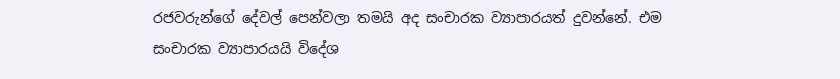රජවරුන්ගේ දේවල් පෙන්වලා තමයි අද සංචාරක ව්‍යාපාරයත් දුවන්නේ. එම සංචාරක ව්‍යාපාරයයි විදේශ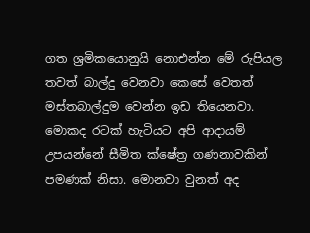ගත ශ්‍රමිකයොනුයි නොඑන්න මේ රුපියල තවත් බාල්දු වෙනවා කෙසේ වෙතත් මස්තබාල්දුම වෙන්න ඉඩ තියෙනවා. මොකද රටක් හැටියට අපි ආදායම් උපයන්නේ සීමිත ක්ෂේත්‍ර ගණනාවකින් පමණක් නිසා. මොනවා වුනත් අද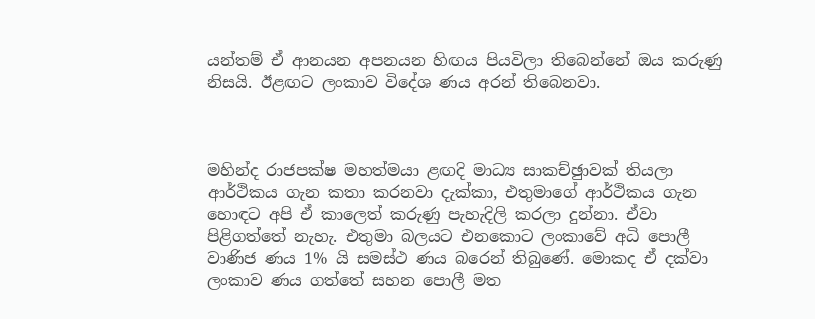යන්තම් ඒ ආනයන අපනයන හිඟය පියවිලා තිබෙන්නේ ඔය කරුණු නිසයි. ඊළඟට ලංකාව විදේශ ණය අරන් තිබෙනවා.



මහින්ද රාජපක්ෂ මහත්මයා ළඟදි මාධ්‍ය සාකච්ඡුාවක් තියලා ආර්ථිකය ගැන කතා කරනවා දැක්කා, එතුමාගේ ආර්ථිකය ගැන හොඳට අපි ඒ කාලෙත් කරුණු පැහැදිලි කරලා දුන්නා. ඒවා පිළිගත්තේ නැහැ. එතුමා බලයට එනකොට ලංකාවේ අධි පොලී වාණිජ ණය 1% යි සමස්ථ ණය බරෙන් තිබුණේ. මොකද ඒ දක්වා ලංකාව ණය ගත්තේ සහන පොලී මත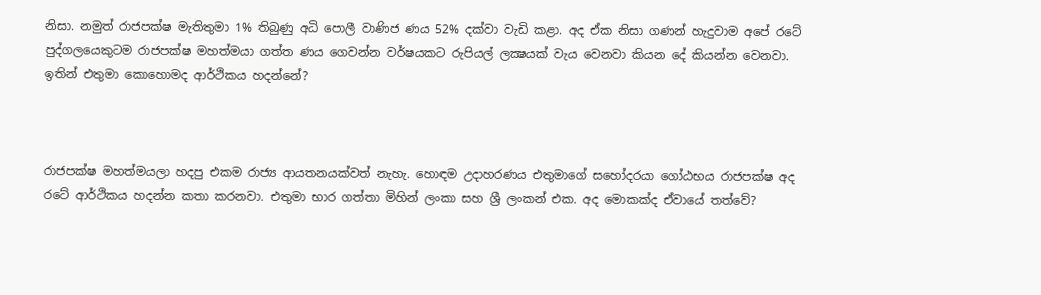නිසා. නමුත් රාජපක්ෂ මැතිතුමා 1% තිබුණු අධි පොලී වාණිජ ණය 52% දක්වා වැඩි කළා. අද ඒක නිසා ගණන් හැදුවාම අපේ රටේ පුද්ගලයෙකුටම රාජපක්ෂ මහත්මයා ගත්ත ණය ගෙවන්න වර්ෂයකට රුපියල් ලක්‍ෂයක් වැය වෙනවා කියන දේ කියන්න වෙනවා. ඉතින් එතුමා කොහොමද ආර්ථිකය හදන්නේ?



රාජපක්ෂ මහත්මයලා හදපු එකම රාජ්‍ය ආයතනයක්වත් නැහැ. හොඳම උදාහරණය එතුමාගේ සහෝදරයා ගෝඨභය රාජපක්ෂ අද රටේ ආර්ථිකය හදන්න කතා කරනවා. එතුමා භාර ගත්තා මිහින් ලංකා සහ ශ්‍රී ලංකන් එක. අද මොකක්ද ඒවායේ තත්වේ?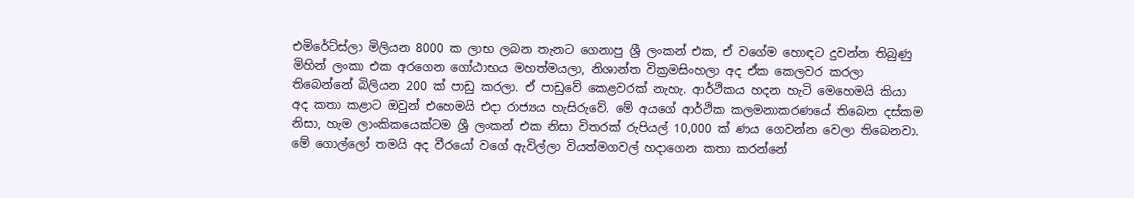එමිරේට්ස්ලා මිලියන 8000 ක ලාභ ලබන තැනට ගෙනාපු ශ්‍රී ලංකන් එක, ඒ වගේම හොඳට දුවන්න තිබුණු මිහින් ලංකා එක අරගෙන ගෝඨාභය මහත්මයලා, නිශාන්ත වික්‍රමසිංහලා අද ඒක කෙලවර කරලා තිබෙන්නේ බිලියන 200 ක් පාඩු කරලා. ඒ පාඩුවේ කෙළවරක් නැහැ. ආර්ථිකය හදන හැටි මෙහෙමයි කියා අද කතා කළාට ඔවුන් එහෙමයි එදා රාජ්‍යය හැසිරුවේ. මේ අයගේ ආර්ථික කලමනාකරණයේ තිබෙන දස්කම නිසා, හැම ලාංකිකයෙක්ටම ශ්‍රී ලංකන් එක නිසා විතරක් රුපියල් 10,000 ක් ණය ගෙවන්න වෙලා තිබෙනවා. මේ ගොල්ලෝ තමයි අද වීරයෝ වගේ ඇවිල්ලා වියත්මගවල් හදාගෙන කතා කරන්නේ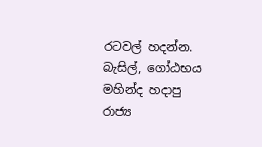රටවල් හදන්න. බැසිල්, ගෝඨභය මහින්ද හදාපු රාජ්‍ය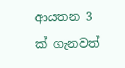ආයතන 3 ක් ගැනවත්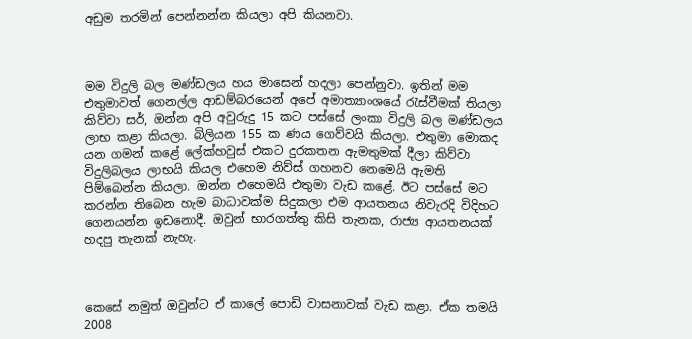අඩුම තරමින් පෙන්නන්න කියලා අපි කියනවා.



මම විදුලි බල මණ්ඩලය හය මාසෙන් හදලා පෙන්නුවා. ඉතින් මම එතුමාවත් ගෙනල්ල ආඩම්බරයෙන් අපේ අමාත්‍යාංශයේ රැස්වීමක් තියලා කිව්වා සර්, ඔන්න අපි අවුරුදු 15 කට පස්සේ ලංකා විදුලි බල මණ්ඩලය ලාභ කළා කියලා. බිලියන 155 ක ණය ගෙව්වයි කියලා. එතුමා මොකද යන ගමන් කළේ ලේක්හවුස් එකට දුරකතන ඇමතුමක් දීලා කිව්වා විදුලිබලය ලාභයි කියල එහෙම නිව්ස් ගහනව නෙමෙයි ඇමති පිම්බෙන්න කියලා. ඔන්න එහෙමයි එතුමා වැඩ කළේ. ඊට පස්සේ මට කරන්න තිබෙන හැම බාධාවක්ම සිදුකලා එම ආයතනය නිවැරදි විදිහට ගෙනයන්න ඉඩනොදී. ඔවුන් භාරගත්තු කිසි තැනක, රාජ්‍ය ආයතනයක් හදපු තැනක් නැහැ.



කෙසේ නමුත් ඔවුන්ට ඒ කාලේ පොඩි වාසනාවක් වැඩ කළා. ඒක තමයි 2008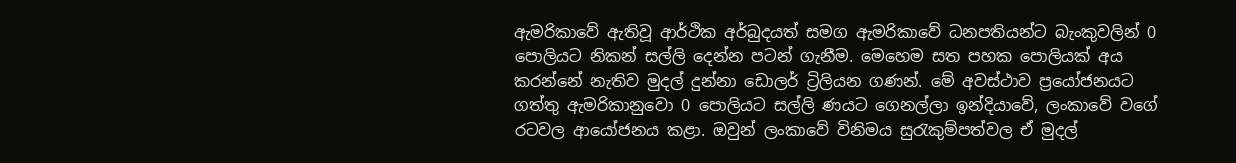ඇමරිකාවේ ඇතිවූ ආර්ථික අර්බුදයත් සමග ඇමරිකාවේ ධනපතියන්ට බැංකුවලින් 0 පොලියට නිකන් සල්ලි දෙන්න පටන් ගැනීම. මෙහෙම සත පහක පොලියක් අය කරන්නේ නැතිව මුදල් දුන්නා ඩොලර් ට්‍රිලියන ගණන්. මේ අවස්ථාව ප්‍රයෝජනයට ගත්තු ඇමරිකානුවො 0 පොලියට සල්ලි ණයට ගෙනල්ලා ඉන්දියාවේ, ලංකාවේ වගේ රටවල ආයෝජනය කළා. ඔවුන් ලංකාවේ විනිමය සුරැකුම්පත්වල ඒ මුදල්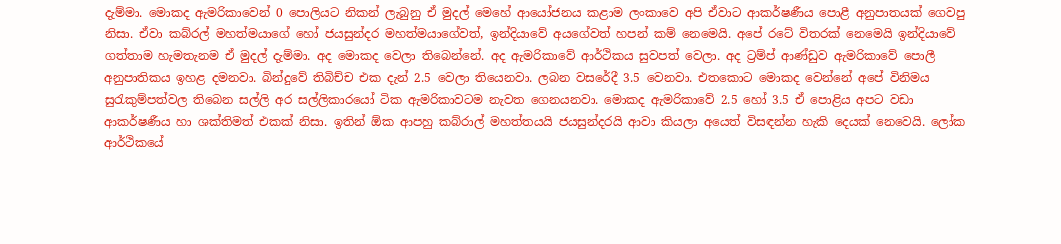දැම්මා. මොකද ඇමරිකාවෙන් 0 පොලියට නිකන් ලැබුනු ඒ මුදල් මෙහේ ආයෝජනය කළාම ලංකාවෙ අපි ඒවාට ආකර්ෂණීය පොළී අනුපාතයක් ගෙවපු නිසා. ඒවා කබ්රල් මහත්මයාගේ හෝ ජයසුන්දර මහත්මයාගේවත්, ඉන්දියාවේ අයගේවත් හපන් කම් නෙමෙයි. අපේ රටේ විතරක් නෙමෙයි ඉන්දියාවේ ගත්තාම හැමතැනම ඒ මුදල් දැම්මා. අද මොකද වෙලා තිබෙන්නේ. අද ඇමරිකාවේ ආර්ථිකය සුවපත් වෙලා. අද ට්‍රම්ප් ආණ්ඩුව ඇමරිකාවේ පොලී අනුපාතිකය ඉහළ දමනවා. බින්දුවේ තිබිච්ච එක දැන් 2.5 වෙලා තියෙනවා. ලබන වසරේදී 3.5 වෙනවා. එතකොට මොකද වෙන්නේ අපේ විනිමය සුරැකුම්පත්වල තිබෙන සල්ලි අර සල්ලිකාරයෝ ටික ඇමරිකාවටම නැවත ගෙනයනවා. මොකද ඇමරිකාවේ 2.5 හෝ 3.5 ඒ පොළිය අපට වඩා ආකර්ෂණීය හා ශක්තිමත් එකක් නිසා. ඉතින් ඕක ආපහු කබ්රාල් මහත්තයයි ජයසුන්දරයි ආවා කියලා අයෙත් විසඳන්න හැකි දෙයක් නෙවෙයි. ලෝක ආර්ථිකයේ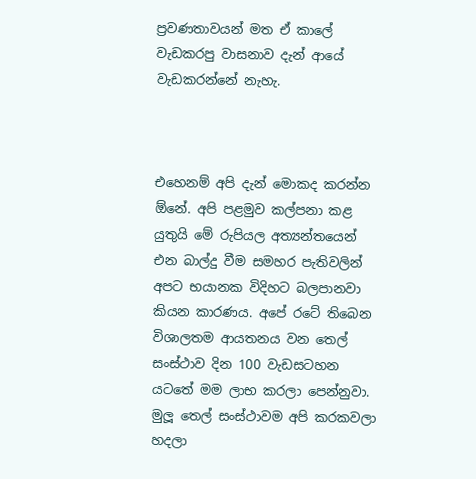ප්‍රවණතාවයන් මත ඒ කාලේ වැඩකරපු වාසනාව දැන් ආයේ වැඩකරන්නේ නැහැ.



එහෙනම් අපි දැන් මොකද කරන්න ඕනේ. අපි පළමුව කල්පනා කළ යුතුයි මේ රුපියල අත්‍යන්තයෙන් එන බාල්දු වීම සමහර පැතිවලින් අපට භයානක විදිහට බලපානවා කියන කාරණය. අපේ රටේ තිබෙන විශාලතම ආයතනය වන තෙල් සංස්ථාව දින 100 වැඩසටහන යටතේ මම ලාභ කරලා පෙන්නුවා. මුලූ තෙල් සංස්ථාවම අපි කරකවලා හදලා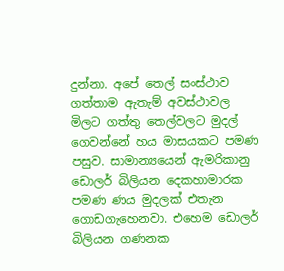දුන්නා. අපේ තෙල් සංස්ථාව ගත්තාම ඇතැම් අවස්ථාවල මිලට ගත්තු තෙල්වලට මුදල් ගෙවන්නේ හය මාසයකට පමණ පසුව. සාමාන්‍යයෙන් ඇමරිකානු ඩොලර් බිලියන දෙකහාමාරක පමණ ණය මුදලක් එතැන ගොඩගැහෙනවා. එහෙම ඩොලර් බිලියන ගණනක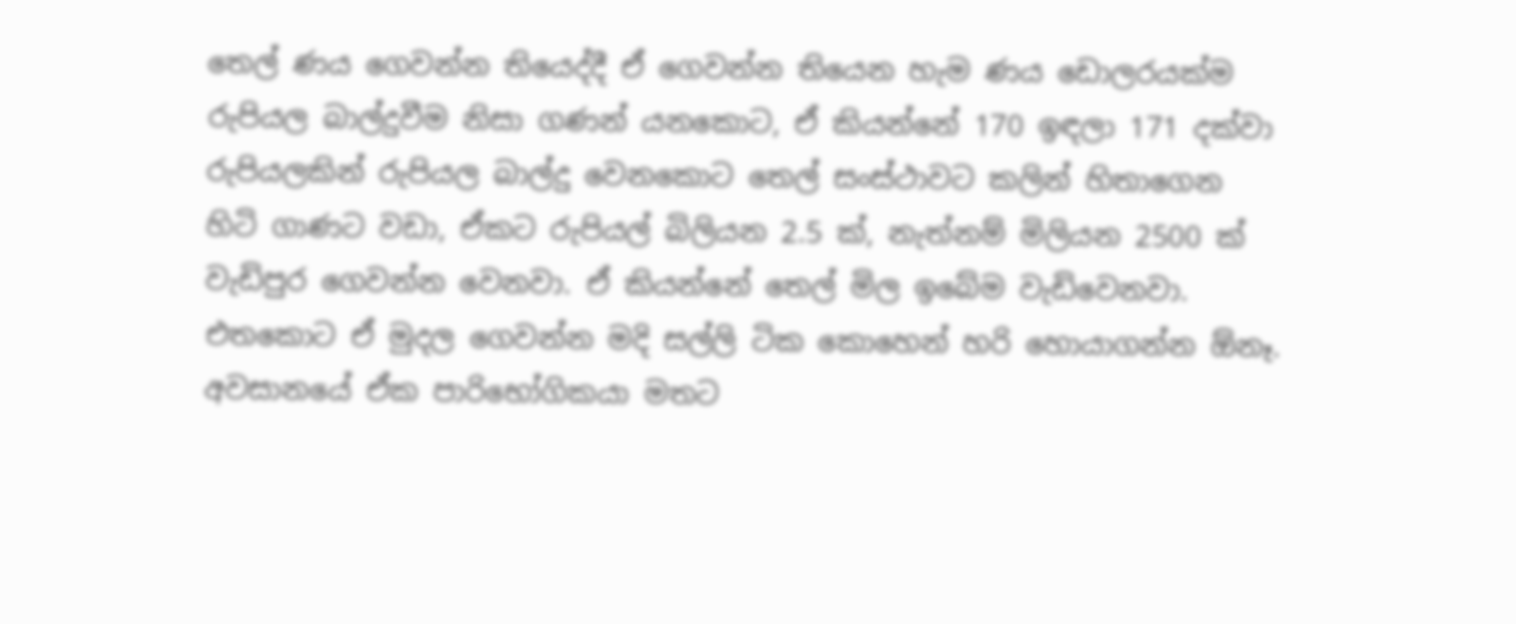තෙල් ණය ගෙවන්න තියෙද්දී ඒ ගෙවන්න තියෙන හැම ණය ඩොලරයක්ම රුපියල බාල්දුවීම නිසා ගණන් යනකොට, ඒ කියන්නේ 170 ඉඳලා 171 දක්වා රුපියලකින් රුපියල බාල්දු වෙනකොට තෙල් සංස්ථාවට කලින් හිතාගෙන හිටි ගාණට වඩා, ඒකට රුපියල් බිලියන 2.5 ක්, නැත්නම් මිලියන 2500 ක් වැඩිපුර ගෙවන්න වෙනවා. ඒ කියන්නේ තෙල් මිල ඉබේම වැඩිවෙනවා. එතකොට ඒ මුදල ගෙවන්න මදි සල්ලි ටික කොහෙන් හරි හොයාගන්න ඕනෑ. අවසානයේ ඒක පාරිභෝගිකයා මතට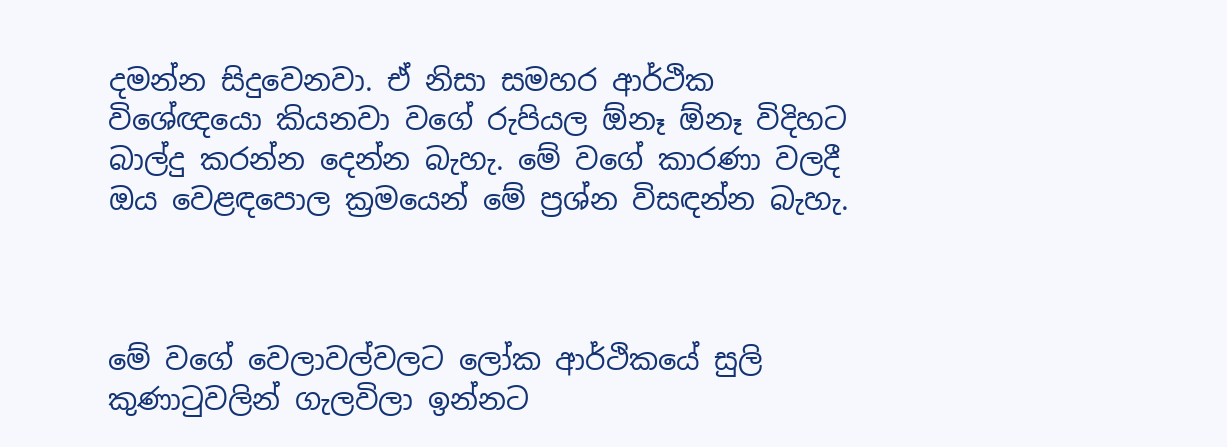දමන්න සිදුවෙනවා. ඒ නිසා සමහර ආර්ථික විශේඥයො කියනවා වගේ රුපියල ඕනෑ ඕනෑ විදිහට බාල්දු කරන්න දෙන්න බැහැ. මේ වගේ කාරණා වලදී ඔය වෙළඳපොල ක්‍රමයෙන් මේ ප්‍රශ්න විසඳන්න බැහැ.



මේ වගේ වෙලාවල්වලට ලෝක ආර්ථිකයේ සුලි කුණාටුවලින් ගැලවිලා ඉන්නට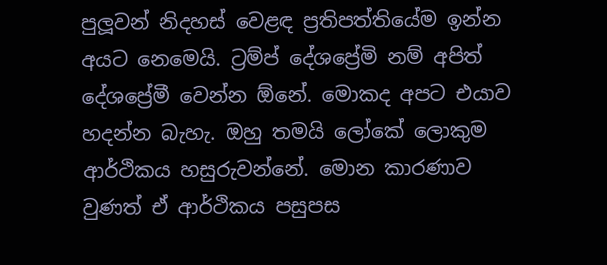පුලූවන් නිදහස් වෙළඳ ප්‍රතිපත්තියේම ඉන්න අයට නෙමෙයි. ට්‍රම්ප් දේශප්‍රේමි නම් අපිත් දේශප්‍රේමී වෙන්න ඕනේ. මොකද අපට එයාව හදන්න බැහැ. ඔහු තමයි ලෝකේ ලොකුම ආර්ථිකය හසුරුවන්නේ. මොන කාරණාව වුණත් ඒ ආර්ථිකය පසුපස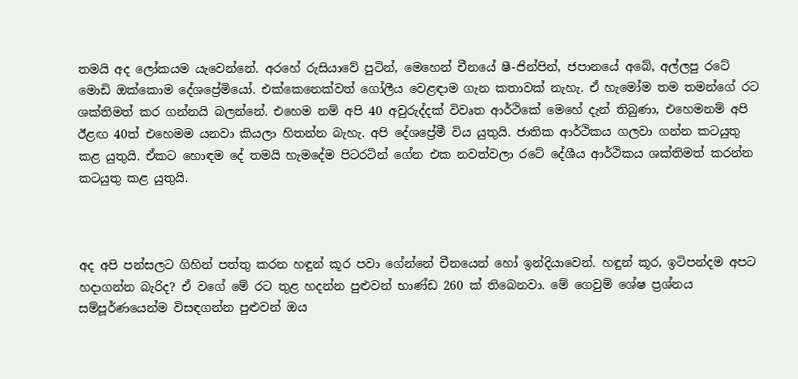තමයි අද ලෝකයම යැවෙන්නේ. අරහේ රුසියාවේ පුටින්, මෙහෙන් චීනයේ ෂී-ජින්පින්, ජපානයේ අබේ, අල්ලපු රටේ මොඩි ඔක්කොම දේශප්‍රේමියෝ. එක්කෙනෙක්වත් ගෝලීය වෙළඳාම ගැන කතාවක් නැහැ. ඒ හැමෝම තම තමන්ගේ රට ශක්තිමත් කර ගන්නයි බලන්නේ. එහෙම නම් අපි 40 අවුරුද්දක් විවෘත ආර්ථිකේ මෙහේ දැන් තිබුණා, එහෙමනම් අපි ඊළඟ 40ත් එහෙමම යනවා කියලා හිතන්න බැහැ. අපි දේශප්‍රේමී විය යුතුයි. ජාතික ආර්ථිකය ගලවා ගන්න කටයුතු කළ යුතුයි. ඒකට හොඳම දේ තමයි හැමදේම පිටරටින් ගේන එක නවත්වලා රටේ දේශීය ආර්ථිකය ශක්තිමත් කරන්න කටයුතු කළ යුතුයි.



අද අපි පන්සලට ගිහින් පත්තු කරන හඳුන් කූර පවා ගේන්නේ චීනයෙන් හෝ ඉන්දියාවෙන්. හඳුන් කූර, ඉටිපන්දම අපට හදාගන්න බැරිද? ඒ වගේ මේ රට තුළ හදන්න පුළුවන් භාණ්ඩ 260 ක් තිබෙනවා. මේ ගෙවුම් ශේෂ ප්‍රශ්නය සම්පූර්ණයෙන්ම විසඳගන්න පුළුවන් ඔය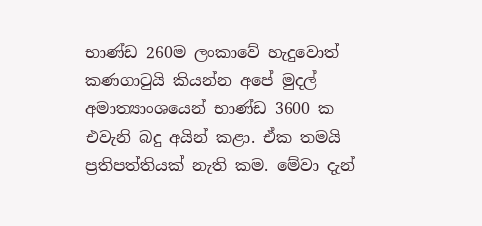භාණ්ඩ 260ම ලංකාවේ හැදුවොත් කණගාටුයි කියන්න අපේ මුදල් අමාත්‍යාංශයෙන් භාණ්ඩ 3600 ක එවැනි බදු අයින් කළා. ඒක තමයි ප්‍රතිපත්තියක් නැති කම. මේවා දැන්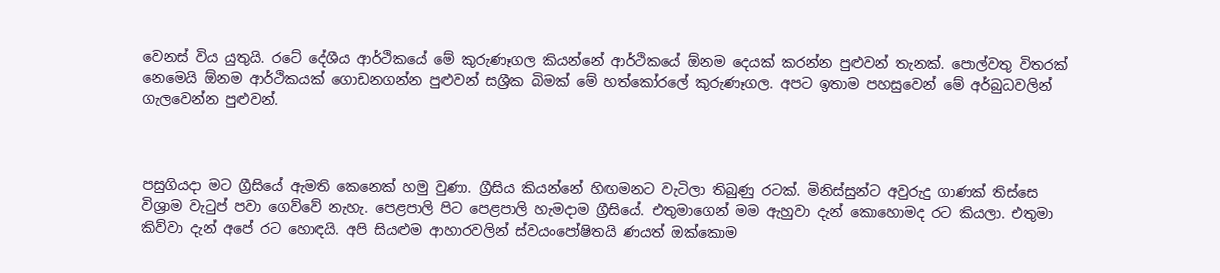වෙනස් විය යුතුයි. රටේ දේශීය ආර්ථිකයේ මේ කුරුණෑගල කියන්නේ ආර්ථිකයේ ඕනම දෙයක් කරන්න පුළුවන් තැනක්. පොල්වතු විතරක් නෙමෙයි ඕනම ආර්ථිකයක් ගොඩනගන්න පුළුවන් සශ්‍රීක බිමක් මේ හත්කෝරලේ කුරුණෑගල. අපට ඉතාම පහසුවෙන් මේ අර්බුධවලින් ගැලවෙන්න පුළුවන්.



පසුගියදා මට ග්‍රීසියේ ඇමති කෙනෙක් හමු වුණා. ග්‍රීසිය කියන්නේ හිඟමනට වැටිලා තිබුණු රටක්. මිනිස්සුන්ට අවුරුදු ගාණක් තිස්සෙ විශ්‍රාම වැටුප් පවා ගෙව්වේ නැහැ. පෙළපාලි පිට පෙළපාලි හැමදාම ග්‍රීසියේ. එතුමාගෙන් මම ඇහුවා දැන් කොහොමද රට කියලා. එතුමා කිව්වා දැන් අපේ රට හොඳයි. අපි සියළුම ආහාරවලින් ස්වයංපෝෂිතයි ණයත් ඔක්කොම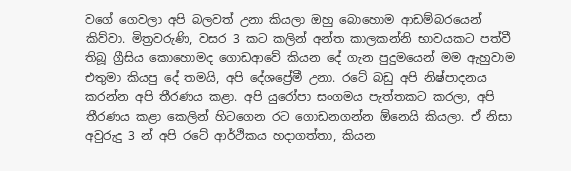වගේ ගෙවලා අපි බලවත් උනා කියලා ඔහු බොහොම ආඩම්බරයෙන් කිව්වා. මිත්‍රවරුණි, වසර 3 කට කලින් අන්ත කාලකන්නි භාවයකට පත්වී තිබූ ග්‍රීසිය කොහොමද ගොඩආවේ කියන දේ ගැන පුදුමයෙන් මම ඇහුවාම එතුමා කියපු දේ තමයි, අපි දේශප්‍රේමී උනා. රටේ බඩු අපි නිෂ්පාදනය කරන්න අපි තීරණය කළා. අපි යුරෝපා සංගමය පැත්තකට කරලා, අපි තීරණය කළා කෙලින් හිටගෙන රට ගොඩනගන්න ඕනෙයි කියලා. ඒ නිසා අවුරුදු 3 න් අපි රටේ ආර්ථිකය හදාගත්තා, කියන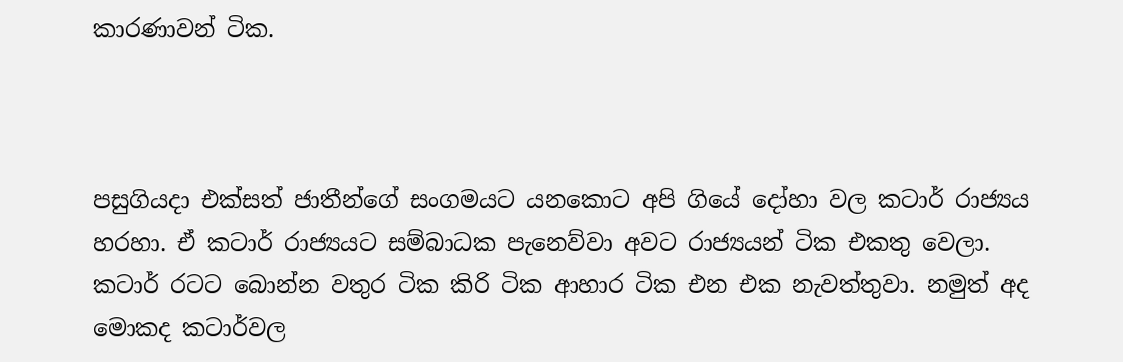කාරණාවන් ටික.



පසුගියදා එක්සත් ජාතීන්ගේ සංගමයට යනකොට අපි ගියේ දෝහා වල කටාර් රාජ්‍යය හරහා. ඒ කටාර් රාජ්‍යයට සම්බාධක පැනෙව්වා අවට රාජ්‍යයන් ටික එකතු වෙලා. කටාර් රටට බොන්න වතුර ටික කිරි ටික ආහාර ටික එන එක නැවත්තුවා. නමුත් අද මොකද කටාර්වල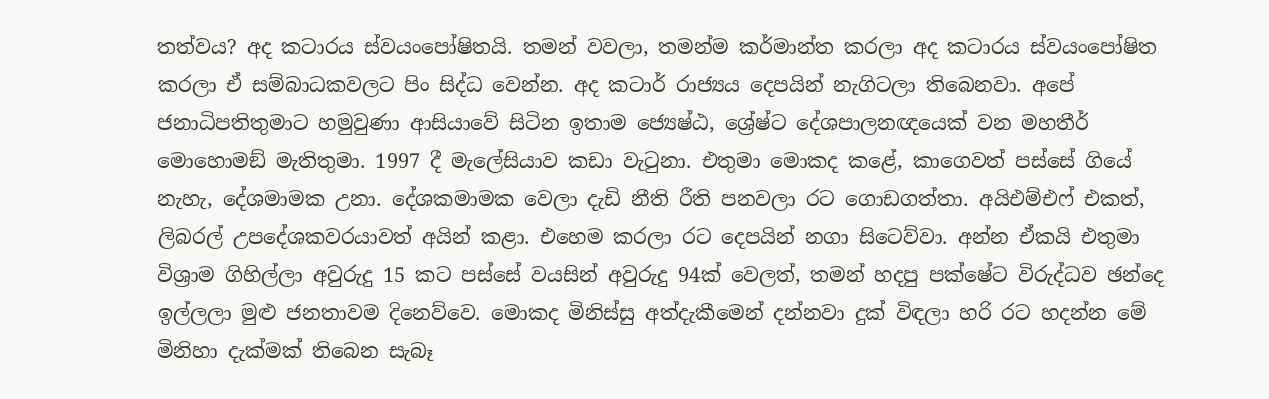තත්වය? අද කටාරය ස්වයංපෝෂිතයි. තමන් වවලා, තමන්ම කර්මාන්ත කරලා අද කටාරය ස්වයංපෝෂිත කරලා ඒ සම්බාධකවලට පිං සිද්ධ වෙන්න. අද කටාර් රාජ්‍යය දෙපයින් නැගිටලා තිබෙනවා. අපේ ජනාධිපතිතුමාට හමුවුණා ආසියාවේ සිටින ඉතාම ජ්‍යෙෂ්ඨ, ශ්‍රේෂ්ට දේශපාලනඥයෙක් වන මහතීර් මොහොමඞ් මැතිතුමා. 1997 දී මැලේසියාව කඩා වැටුනා. එතුමා මොකද කළේ, කාගෙවත් පස්සේ ගියේ නැහැ, දේශමාමක උනා. දේශකමාමක වෙලා දැඩි නීති රීති පනවලා රට ගොඩගත්තා. අයිඑම්එෆ් එකත්, ලිබරල් උපදේශකවරයාවත් අයින් කළා. එහෙම කරලා රට දෙපයින් නගා සිටෙව්වා. අන්න ඒකයි එතුමා විශ්‍රාම ගිහිල්ලා අවුරුදු 15 කට පස්සේ වයසින් අවුරුදු 94ක් වෙලත්, තමන් හදපු පක්ෂේට විරුද්ධව ඡන්දෙ ඉල්ලලා මුළු ජනතාවම දිනෙව්වෙ. මොකද මිනිස්සු අත්දැකීමෙන් දන්නවා දුක් විඳලා හරි රට හදන්න මේ මිනිහා දැක්මක් තිබෙන සැබෑ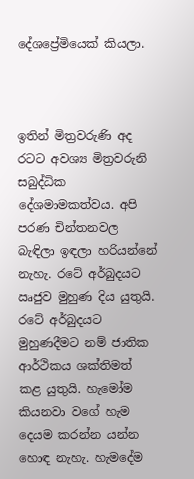දේශප්‍රේමියෙක් කියලා.



ඉතින් මිත්‍රවරුණි අද රටට අවශ්‍ය මිත්‍රවරුනි සබුද්ධික දේශමාමකත්වය. අපි පරණ චින්තනවල බැඳිලා ඉඳලා හරියන්නේ නැහැ. රටේ අර්බුදයට ඍජුව මුහුණ දිය යුතුයි. රටේ අර්බුදයට මුහුණදීමට නම් ජාතික ආර්ථිකය ශක්තිමත් කළ යුතුයි. හැමෝම කියනවා වගේ හැම දෙයම කරන්න යන්න හොඳ නැහැ. හැමදේම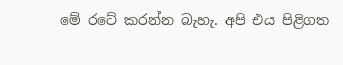මේ රටේ කරන්න බැහැ. අපි එය පිළිගත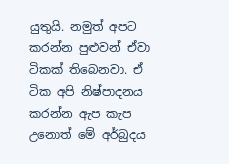යුතුයි. නමුත් අපට කරන්න පුළුවන් ඒවා ටිකක් තිබෙනවා. ඒ ටික අපි නිෂ්පාදනය කරන්න ඇප කැප උනොත් මේ අර්බුදය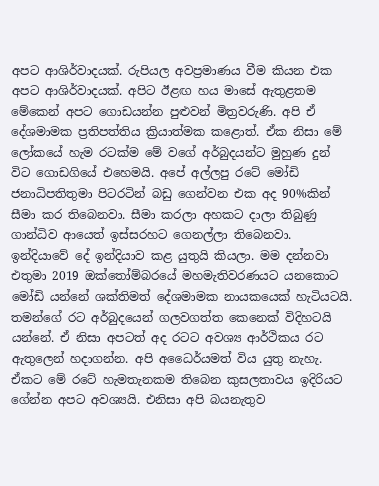අපට ආශිර්වාදයක්. රුපියල අවප්‍රමාණය වීම කියන එක අපට ආශිර්වාදයක්. අපිට ඊළඟ හය මාසේ ඇතුළතම මේකෙන් අපට ගොඩයන්න පුළුවන් මිත්‍රවරුණි. අපි ඒ දේශමාමක ප්‍රතිපත්තිය ක්‍රියාත්මක කළොත්. ඒක නිසා මේ ලෝකයේ හැම රටක්ම මේ වගේ අර්බුදයන්ට මුහුණ දුන් විට ගොඩගියේ එහෙමයි. අපේ අල්ලපු රටේ මෝඩි ජනාධිපතිතුමා පිටරටින් බඩු ගෙන්වන එක අද 90%කින් සීමා කර තිබෙනවා. සීමා කරලා අහකට දාලා තිබුණු ගාන්ධිව ආයෙත් ඉස්සරහට ගෙනල්ලා තිබෙනවා. ඉන්දියාවේ දේ ඉන්දියාව කළ යුතුයි කියලා. මම දන්නවා එතුමා 2019 ඔක්තෝම්බරයේ මහමැතිවරණයට යනකොට මෝඩි යන්නේ ශක්තිමත් දේශමාමක නායකයෙක් හැටියටයි. තමන්ගේ රට අර්බුදයෙන් ගලවගත්ත කෙනෙක් විදිහටයි යන්නේ. ඒ නිසා අපටත් අද රටට අවශ්‍ය ආර්ථිකය රට ඇතුලෙන් හදාගන්න. අපි අධෛර්යමත් විය යුතු නැහැ. ඒකට මේ රටේ හැමතැනකම තිබෙන කුසලතාවය ඉදිරියට ගේන්න අපට අවශ්‍යයි. එනිසා අපි බයනැතුව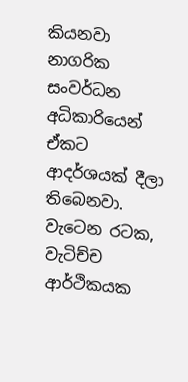කියනවා නාගරික සංවර්ධන අධිකාරියෙන් ඒකට ආදර්ශයක් දීලා තිබෙනවා. වැටෙන රටක, වැටිච්ච ආර්ථිකයක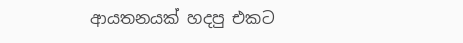ආයතනයක් හදපු එකට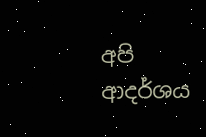අපි ආදර්ශය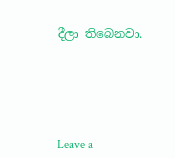දීලා තිබෙනවා.





Leave a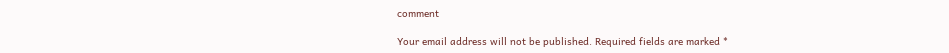comment

Your email address will not be published. Required fields are marked *